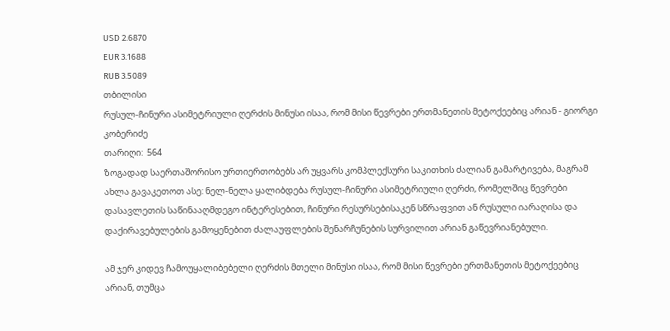USD 2.6870
EUR 3.1688
RUB 3.5089
თბილისი
რუსულ-ჩინური ასიმეტრიული ღერძის მინუსი ისაა, რომ მისი წევრები ერთმანეთის მეტოქეებიც არიან - გიორგი კობერიძე
თარიღი:  564
ზოგადად საერთაშორისო ურთიერთობებს არ უყვარს კომპლექსური საკითხის ძალიან გამარტივება, მაგრამ ახლა გავაკეთოთ ასე: ნელ-ნელა ყალიბდება რუსულ-ჩინური ასიმეტრიული ღერძი, რომელშიც წევრები დასავლეთის საწინააღმდეგო ინტერესებით, ჩინური რესურსებისაკენ სწრაფვით ან რუსული იარაღისა და დაქირავებულების გამოყენებით ძალაუფლების შენარჩუნების სურვილით არიან გაწევრიანებული.

ამ ჯერ კიდევ ჩამოუყალიბებელი ღერძის მთელი მინუსი ისაა, რომ მისი წევრები ერთმანეთის მეტოქეებიც არიან, თუმცა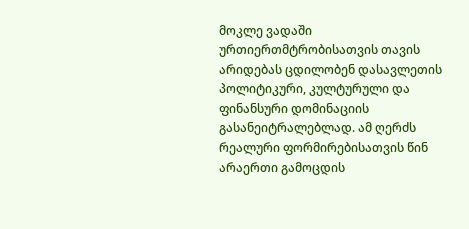მოკლე ვადაში ურთიერთმტრობისათვის თავის არიდებას ცდილობენ დასავლეთის პოლიტიკური, კულტურული და ფინანსური დომინაციის გასანეიტრალებლად. ამ ღერძს რეალური ფორმირებისათვის წინ არაერთი გამოცდის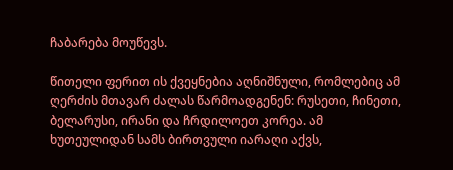ჩაბარება მოუწევს.

წითელი ფერით ის ქვეყნებია აღნიშნული, რომლებიც ამ ღერძის მთავარ ძალას წარმოადგენენ: რუსეთი, ჩინეთი, ბელარუსი, ირანი და ჩრდილოეთ კორეა. ამ ხუთეულიდან სამს ბირთვული იარაღი აქვს,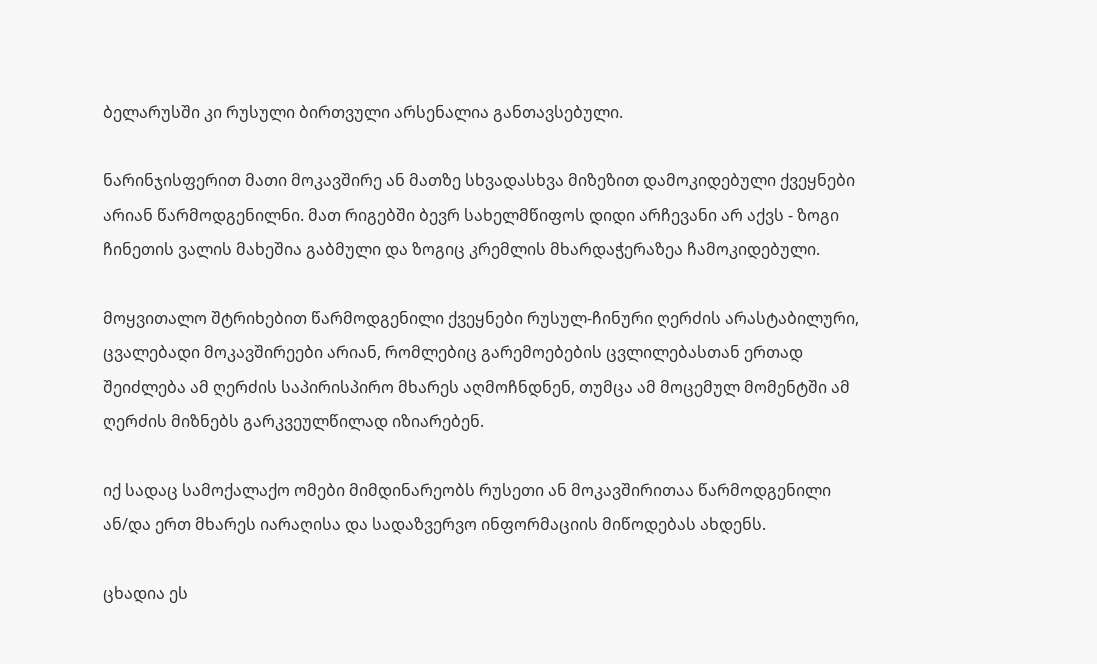ბელარუსში კი რუსული ბირთვული არსენალია განთავსებული.

ნარინჯისფერით მათი მოკავშირე ან მათზე სხვადასხვა მიზეზით დამოკიდებული ქვეყნები არიან წარმოდგენილნი. მათ რიგებში ბევრ სახელმწიფოს დიდი არჩევანი არ აქვს - ზოგი ჩინეთის ვალის მახეშია გაბმული და ზოგიც კრემლის მხარდაჭერაზეა ჩამოკიდებული.

მოყვითალო შტრიხებით წარმოდგენილი ქვეყნები რუსულ-ჩინური ღერძის არასტაბილური, ცვალებადი მოკავშირეები არიან, რომლებიც გარემოებების ცვლილებასთან ერთად შეიძლება ამ ღერძის საპირისპირო მხარეს აღმოჩნდნენ, თუმცა ამ მოცემულ მომენტში ამ ღერძის მიზნებს გარკვეულწილად იზიარებენ.

იქ სადაც სამოქალაქო ომები მიმდინარეობს რუსეთი ან მოკავშირითაა წარმოდგენილი ან/და ერთ მხარეს იარაღისა და სადაზვერვო ინფორმაციის მიწოდებას ახდენს.

ცხადია ეს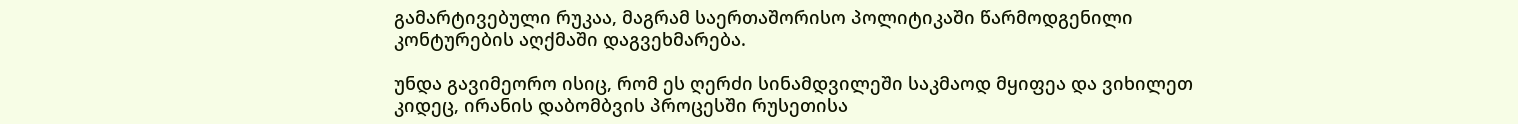გამარტივებული რუკაა, მაგრამ საერთაშორისო პოლიტიკაში წარმოდგენილი კონტურების აღქმაში დაგვეხმარება.

უნდა გავიმეორო ისიც, რომ ეს ღერძი სინამდვილეში საკმაოდ მყიფეა და ვიხილეთ კიდეც, ირანის დაბომბვის პროცესში რუსეთისა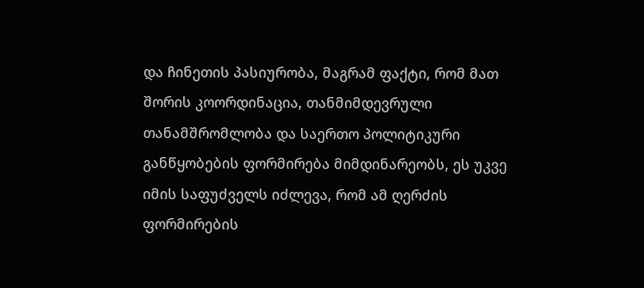და ჩინეთის პასიურობა, მაგრამ ფაქტი, რომ მათ შორის კოორდინაცია, თანმიმდევრული თანამშრომლობა და საერთო პოლიტიკური განწყობების ფორმირება მიმდინარეობს, ეს უკვე იმის საფუძველს იძლევა, რომ ამ ღერძის ფორმირების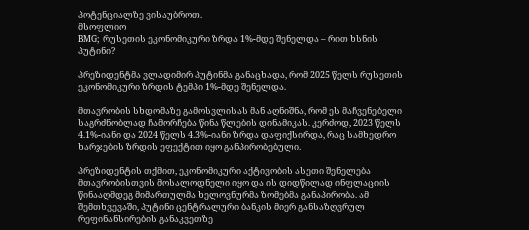პოტენციალზე ვისაუბროთ.
მსოფლიო
BMG; რუსეთის ეკონომიკური ზრდა 1%-მდე შენელდა – რით ხსნის პუტინი?

პრეზიდენტმა ვლადიმირ პუტინმა განაცხადა, რომ 2025 წელს რუსეთის ეკონომიკური ზრდის ტემპი 1%-მდე შენელდა.

მთავრობის სხდომაზე გამოსვლისას მან აღნიშნა, რომ ეს მაჩვენებელი საგრძნობლად ჩამორჩება წინა წლების დინამიკას. კერძოდ, 2023 წელს 4.1%-იანი და 2024 წელს 4.3%-იანი ზრდა დაფიქსირდა, რაც სამხედრო ხარჯების ზრდის ეფექტით იყო განპირობებული.

პრეზიდენტის თქმით, ეკონომიკური აქტივობის ასეთი შენელება მთავრობისთვის მოსალოდნელი იყო და ის დიდწილად ინფლაციის წინააღმდეგ მიმართულმა ხელოვნურმა ზომებმა განაპირობა. ამ შემთხვევაში, პუტინი ცენტრალური ბანკის მიერ განსაზღვრულ რეფინანსირების განაკვეთზე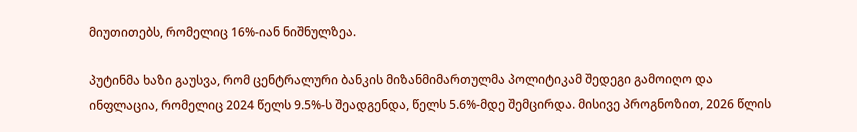მიუთითებს, რომელიც 16%-იან ნიშნულზეა.

პუტინმა ხაზი გაუსვა, რომ ცენტრალური ბანკის მიზანმიმართულმა პოლიტიკამ შედეგი გამოიღო და ინფლაცია, რომელიც 2024 წელს 9.5%-ს შეადგენდა, წელს 5.6%-მდე შემცირდა. მისივე პროგნოზით, 2026 წლის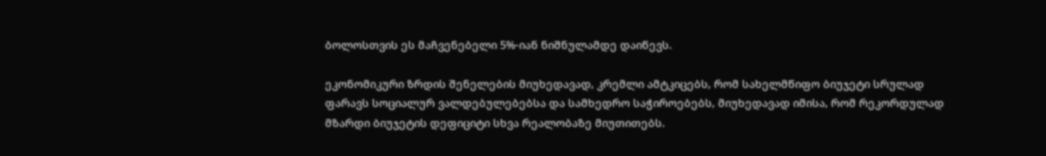ბოლოსთვის ეს მაჩვენებელი 5%-იან ნიშნულამდე დაიწევს.

ეკონომიკური ზრდის შენელების მიუხედავად, კრემლი ამტკიცებს, რომ სახელმწიფო ბიუჯეტი სრულად ფარავს სოციალურ ვალდებულებებსა და სამხედრო საჭიროებებს, მიუხედავად იმისა, რომ რეკორდულად მზარდი ბიუჯეტის დეფიციტი სხვა რეალობაზე მიუთითებს.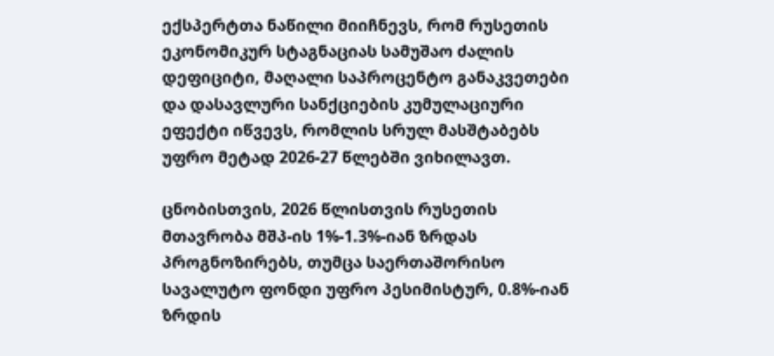ექსპერტთა ნაწილი მიიჩნევს, რომ რუსეთის ეკონომიკურ სტაგნაციას სამუშაო ძალის დეფიციტი, მაღალი საპროცენტო განაკვეთები და დასავლური სანქციების კუმულაციური ეფექტი იწვევს, რომლის სრულ მასშტაბებს უფრო მეტად 2026-27 წლებში ვიხილავთ.

ცნობისთვის, 2026 წლისთვის რუსეთის მთავრობა მშპ-ის 1%-1.3%-იან ზრდას პროგნოზირებს, თუმცა საერთაშორისო სავალუტო ფონდი უფრო პესიმისტურ, 0.8%-იან ზრდის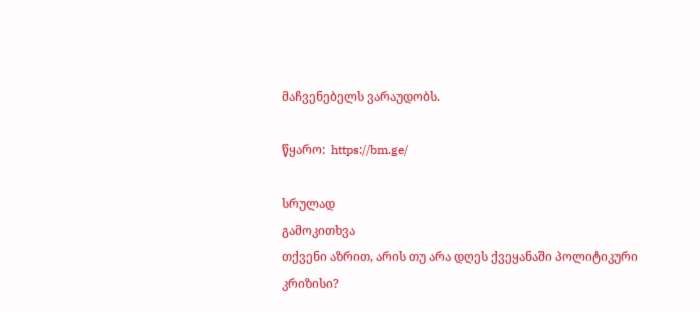მაჩვენებელს ვარაუდობს.

წყარო:  https://bm.ge/

სრულად
გამოკითხვა
თქვენი აზრით, არის თუ არა დღეს ქვეყანაში პოლიტიკური კრიზისი?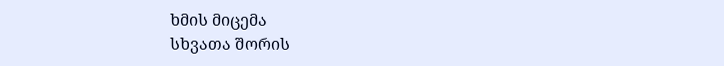ხმის მიცემა
სხვათა შორის